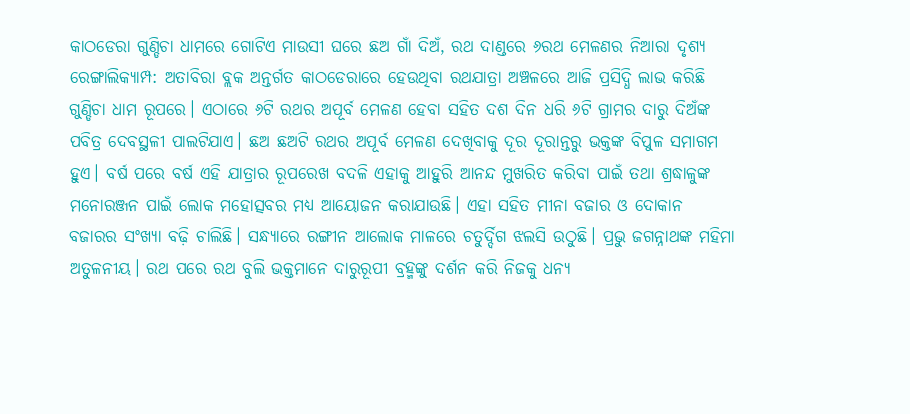କାଠଡେରା ଗୁଣ୍ଡିଚା ଧାମରେ ଗୋଟିଏ ମାଉସୀ ଘରେ ଛଅ ଗାଁ ଦିଅଁ, ରଥ ଦାଣ୍ଡରେ ୬ରଥ ମେଳଣର ନିଆରା ଦୃଶ୍ୟ
ରେଙ୍ଗାଲିକ୍ୟାମ୍ପ: ଅତାବିରା ବ୍ଲକ ଅନ୍ତର୍ଗତ କାଠଡେରାରେ ହେଉଥିବା ରଥଯାତ୍ରା ଅଞ୍ଚଳରେ ଆଜି ପ୍ରସିଦ୍ଧି ଲାଭ କରିଛି ଗୁଣ୍ଡିଚା ଧାମ ରୂପରେ। ଏଠାରେ ୬ଟି ରଥର ଅପୂର୍ବ ମେଳଣ ହେବା ସହିତ ଦଶ ଦିନ ଧରି ୬ଟି ଗ୍ରାମର ଦାରୁ ଦିଅଁଙ୍କ ପବିତ୍ର ଦେବସ୍ଥଳୀ ପାଲଟିଯାଏ। ଛଅ ଛଅଟି ରଥର ଅପୂର୍ବ ମେଳଣ ଦେଖିବାକୁ ଦୂର ଦୂରାନ୍ତରୁ ଭକ୍ତଙ୍କ ବିପୁଳ ସମାଗମ ହୁଏ। ବର୍ଷ ପରେ ବର୍ଷ ଏହି ଯାତ୍ରାର ରୂପରେଖ ବଦଳି ଏହାକୁ ଆହୁରି ଆନନ୍ଦ ମୁଖରିତ କରିବା ପାଇଁ ତଥା ଶ୍ରଦ୍ଧାଳୁଙ୍କ ମନୋରଞ୍ଜନ ପାଇଁ ଲୋକ ମହୋତ୍ସବର ମଧ୍ୟ ଆୟୋଜନ କରାଯାଉଛି। ଏହା ସହିତ ମୀନା ବଜାର ଓ ଦୋକାନ ବଜାରର ସଂଖ୍ୟା ବଢ଼ି ଚାଲିଛି। ସନ୍ଧ୍ୟାରେ ରଙ୍ଗୀନ ଆଲୋକ ମାଳରେ ଚତୁର୍ଦ୍ଦିଗ ଝଲସି ଉଠୁଛି। ପ୍ରଭୁ ଜଗନ୍ନାଥଙ୍କ ମହିମା ଅତୁଳନୀୟ। ରଥ ପରେ ରଥ ବୁଲି ଭକ୍ତମାନେ ଦାରୁରୂପୀ ବ୍ରହ୍ମଙ୍କୁ ଦର୍ଶନ କରି ନିଜକୁ ଧନ୍ୟ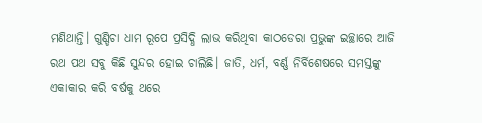ମଣିଥାନ୍ତି। ଗୁଣ୍ଡିଚା ଧାମ ରୂପେ ପ୍ରସିଦ୍ଧି ଲାଭ କରିଥିବା କାଠଡେରା ପ୍ରଭୁଙ୍କ ଇଚ୍ଛାରେ ଆଜି ରଥ ପଥ ସବୁ କିଛି ସୁନ୍ଦର ହୋଇ ଚାଲିଛି। ଜାତି, ଧର୍ମ, ବର୍ଣ୍ଣ ନିର୍ବିଶେଷରେ ସମସ୍ତଙ୍କୁ ଏକାକାର କରି ବର୍ଷକୁ ଥରେ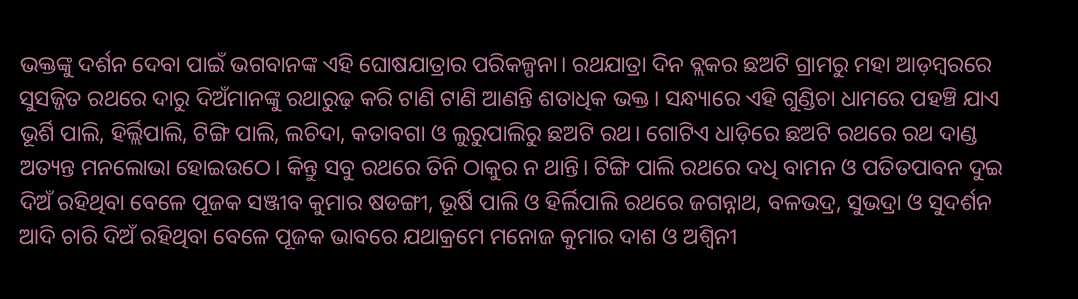ଭକ୍ତଙ୍କୁ ଦର୍ଶନ ଦେବା ପାଇଁ ଭଗବାନଙ୍କ ଏହି ଘୋଷଯାତ୍ରାର ପରିକଳ୍ପନା। ରଥଯାତ୍ରା ଦିନ ବ୍ଲକର ଛଅଟି ଗ୍ରାମରୁ ମହା ଆଡ଼ମ୍ବରରେ ସୁସଜ୍ଜିତ ରଥରେ ଦାରୁ ଦିଅଁମାନଙ୍କୁ ରଥାରୁଢ଼ କରି ଟାଣି ଟାଣି ଆଣନ୍ତି ଶତାଧିକ ଭକ୍ତ। ସନ୍ଧ୍ୟାରେ ଏହି ଗୁଣ୍ଡିଚା ଧାମରେ ପହଞ୍ଚି ଯାଏ ଭୂର୍ଶି ପାଲି, ହିର୍ଲ୍ଲିପାଲି, ଟିଙ୍ଗି ପାଲି, ଲଚିଦା, କତାବଗା ଓ ଲୁରୁପାଲିରୁ ଛଅଟି ରଥ। ଗୋଟିଏ ଧାଡ଼ିରେ ଛଅଟି ରଥରେ ରଥ ଦାଣ୍ଡ ଅତ୍ୟନ୍ତ ମନଲୋଭା ହୋଇଉଠେ। କିନ୍ତୁ ସବୁ ରଥରେ ତିନି ଠାକୁର ନ ଥାନ୍ତି। ଟିଙ୍ଗି ପାଲି ରଥରେ ଦଧି ବାମନ ଓ ପତିତପାବନ ଦୁଇ ଦିଅଁ ରହିଥିବା ବେଳେ ପୂଜକ ସଞ୍ଜୀବ କୁମାର ଷଡଙ୍ଗୀ, ଭୂର୍ଷି ପାଲି ଓ ହିର୍ଲିପାଲି ରଥରେ ଜଗନ୍ନାଥ, ବଳଭଦ୍ର, ସୁଭଦ୍ରା ଓ ସୁଦର୍ଶନ ଆଦି ଚାରି ଦିଅଁ ରହିଥିବା ବେଳେ ପୂଜକ ଭାବରେ ଯଥାକ୍ରମେ ମନୋଜ କୁମାର ଦାଶ ଓ ଅଶ୍ଵିନୀ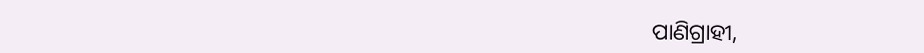ପାଣିଗ୍ରାହୀ,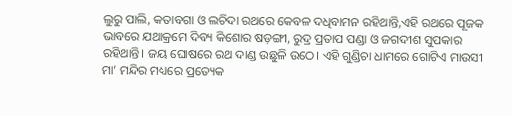ଲୁରୁ ପାଲି, କତାବଗା ଓ ଲଚିଦା ରଥରେ କେବଳ ଦଧିବାମନ ରହିଥାନ୍ତି,ଏହି ରଥରେ ପୂଜକ ଭାବରେ ଯଥାକ୍ରମେ ଦିବ୍ୟ କିଶୋର ଷଡ଼ଙ୍ଗୀ, ରୁଦ୍ର ପ୍ରତାପ ପଣ୍ଡା ଓ ଜଗଦୀଶ ସୁପକାର ରହିଥାନ୍ତି। ଜୟ ଘୋଷରେ ରଥ ଦାଣ୍ଡ ଉଛୁଳି ଉଠେ। ଏହି ଗୁଣ୍ଡିଚା ଧାମରେ ଗୋଟିଏ ମାଉସୀ ମା’ ମନ୍ଦିର ମଧ୍ୟରେ ପ୍ରତ୍ୟେକ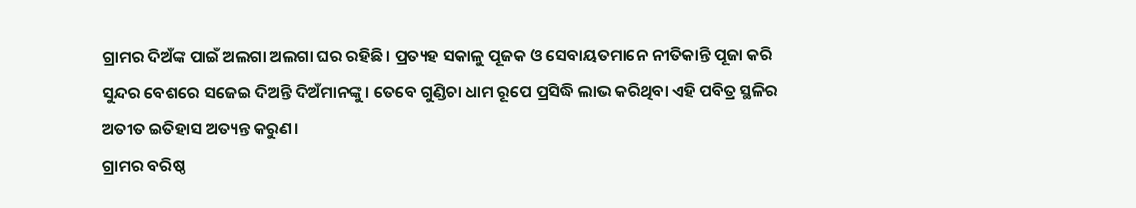ଗ୍ରାମର ଦିଅଁଙ୍କ ପାଇଁ ଅଲଗା ଅଲଗା ଘର ରହିଛି। ପ୍ରତ୍ୟହ ସକାଳୁ ପୂଜକ ଓ ସେବାୟତମାନେ ନୀତିକାନ୍ତି ପୂଜା କରି ସୁନ୍ଦର ବେଶରେ ସଜେଇ ଦିଅନ୍ତି ଦିଅଁମାନଙ୍କୁ। ତେବେ ଗୁଣ୍ଡିଚା ଧାମ ରୂପେ ପ୍ରସିଦ୍ଧି ଲାଭ କରିଥିବା ଏହି ପବିତ୍ର ସ୍ଥଳିର ଅତୀତ ଇତିହାସ ଅତ୍ୟନ୍ତ କରୁଣ।
ଗ୍ରାମର ବରିଷ୍ଠ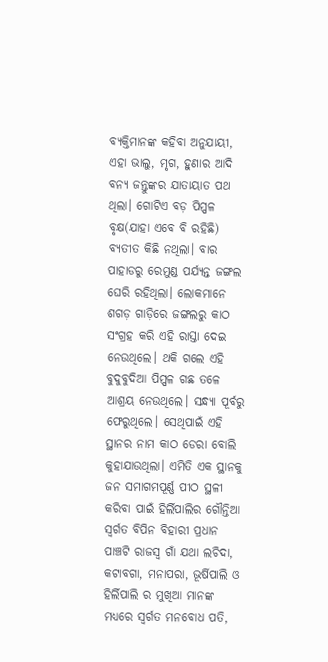ବ୍ୟକ୍ତିମାନଙ୍କ କହିବା ଅନୁଯାୟୀ, ଏହା ଭାଲୁ, ମୃଗ, ହୁଣାର ଆଦି ବନ୍ୟ ଜନ୍ତୁଙ୍କର ଯାତାୟାତ ପଥ ଥିଲା। ଗୋଟିଏ ବଡ଼ ପିପ୍ପଳ ବୃକ୍ଷ(ଯାହା ଏବେ ବି ରହିଛି) ବ୍ୟତୀତ କିଛି ନଥିଲା। ବାର ପାହାଡରୁ ରେମୁଣ୍ଡ ପର୍ଯ୍ୟନ୍ତ ଜଙ୍ଗଲ ଘେରି ରହିଥିଲା। ଲୋକମାନେ ଶଗଡ଼ ଗାଡ଼ିରେ ଜଙ୍ଗଲରୁ କାଠ ସଂଗ୍ରହ କରି ଏହି ରାସ୍ତା ଦେଇ ନେଉଥିଲେ। ଥକି ଗଲେ ଏହି ବୁଦୁବୁଦିଆ ପିପ୍ପଳ ଗଛ ତଳେ ଆଶ୍ରୟ ନେଉଥିଲେ। ସନ୍ଧ୍ୟା ପୂର୍ବରୁ ଫେରୁଥିଲେ। ସେଥିପାଇଁ ଏହି ସ୍ଥାନର ନାମ କାଠ ଡେରା ବୋଲି କୁହାଯାଉଥିଲା। ଏମିତି ଏକ ସ୍ଥାନକୁ ଜନ ସମାଗମପୂର୍ଣ୍ଣ ପୀଠ ସ୍ଥଳୀ କରିବା ପାଇଁ ହିର୍ଲିପାଲିର ଗୌନ୍ତିଆ ସ୍ବର୍ଗତ ବିପିନ ବିହାରୀ ପ୍ରଧାନ ପାଞ୍ଚଟି ରାଜସ୍ବ ଗାଁ ଯଥା ଲଚିଦା, କଟାବଗା, ମନାପରା, ଭୂର୍ଷିପାଲି ଓ ହିର୍ଲିପାଲି ର ମୁଖିଆ ମାନଙ୍କ ମଧ୍ୟରେ ସ୍ବର୍ଗତ ମନବୋଧ ପତି,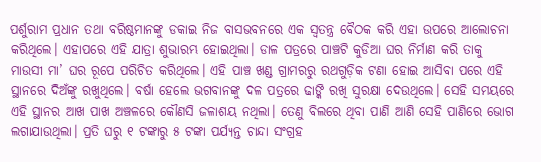ପର୍ଶୁରାମ ପ୍ରଧାନ ତଥା ବରିଷ୍ଠମାନଙ୍କୁ ଡକାଇ ନିଜ ବାସଭବନରେ ଏକ ସ୍ବତନ୍ତ୍ର ବୈଠକ କରି ଏହା ଉପରେ ଆଲୋଚନା କରିଥିଲେ। ଏହାପରେ ଏହି ଯାତ୍ରା ଶୁଭାରମ୍ଭ ହୋଇଥିଲା। ଡାଳ ପତ୍ରରେ ପାଞ୍ଚଟି କୁଡିଆ ଘର ନିର୍ମାଣ କରି ତାକୁ ମାଉସୀ ମା’ ଘର ରୂପେ ପରିଚିତ କରିଥିଲେ। ଏହି ପାଞ୍ଚ ଖଣ୍ଡ ଗ୍ରାମରରୁ ରଥଗୁଡ଼ିକ ଟଣା ହୋଇ ଆସିବା ପରେ ଏହି ସ୍ଥାନରେ ଦିଅଁଙ୍କୁ ରଖୁଥିଲେ। ବର୍ଷା ହେଲେ ଭଗବାନଙ୍କୁ ଦଳ ପତ୍ରରେ ଢାଙ୍କି ରଖି ସୁରକ୍ଷା ଦେଉଥିଲେ। ସେହି ସମୟରେ ଏହି ସ୍ଥାନର ଆଖ ପାଖ ଅଞ୍ଚଳରେ କୌଣସି ଜଳାଶୟ ନଥିଲା। ତେଣୁ ବିଲରେ ଥିବା ପାଣି ଆଣି ସେହି ପାଣିରେ ଭୋଗ ଲଗାଯାଉଥିଲା। ପ୍ରତି ଘରୁ ୧ ଟଙ୍କାରୁ ୫ ଟଙ୍କା ପର୍ଯ୍ୟନ୍ତ ଚାନ୍ଦା ସଂଗ୍ରହ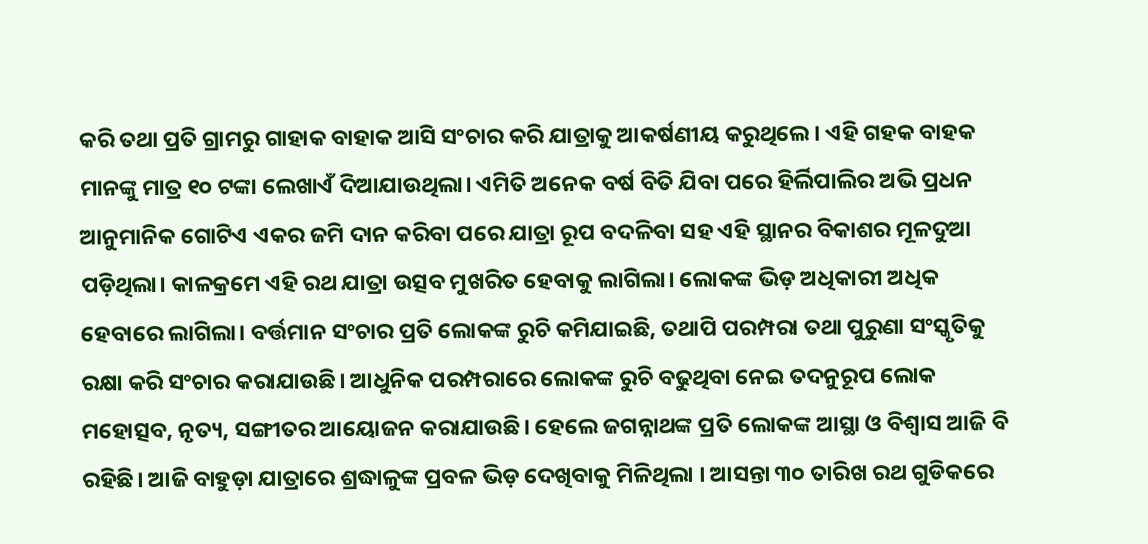କରି ତଥା ପ୍ରତି ଗ୍ରାମରୁ ଗାହାକ ବାହାକ ଆସି ସଂଚାର କରି ଯାତ୍ରାକୁ ଆକର୍ଷଣୀୟ କରୁଥିଲେ। ଏହି ଗହକ ବାହକ ମାନଙ୍କୁ ମାତ୍ର ୧୦ ଟଙ୍କା ଲେଖାଏଁ ଦିଆଯାଉଥିଲା। ଏମିତି ଅନେକ ବର୍ଷ ବିତି ଯିବା ପରେ ହିର୍ଲିପାଲିର ଅଭି ପ୍ରଧନ ଆନୁମାନିକ ଗୋଟିଏ ଏକର ଜମି ଦାନ କରିବା ପରେ ଯାତ୍ରା ରୂପ ବଦଳିବା ସହ ଏହି ସ୍ଥାନର ବିକାଶର ମୂଳଦୁଆ ପଡ଼ିଥିଲା। କାଳକ୍ରମେ ଏହି ରଥ ଯାତ୍ରା ଉତ୍ସବ ମୁଖରିତ ହେବାକୁ ଲାଗିଲା। ଲୋକଙ୍କ ଭିଡ଼ ଅଧିକାରୀ ଅଧିକ ହେବାରେ ଲାଗିଲା। ବର୍ତ୍ତମାନ ସଂଚାର ପ୍ରତି ଲୋକଙ୍କ ରୁଚି କମିଯାଇଛି, ତଥାପି ପରମ୍ପରା ତଥା ପୁରୁଣା ସଂସ୍କୃତିକୁ ରକ୍ଷା କରି ସଂଚାର କରାଯାଉଛି। ଆଧୁନିକ ପରମ୍ପରାରେ ଲୋକଙ୍କ ରୁଚି ବଢୁଥିବା ନେଇ ତଦନୁରୂପ ଲୋକ ମହୋତ୍ସବ, ନୃତ୍ୟ, ସଙ୍ଗୀତର ଆୟୋଜନ କରାଯାଉଛି। ହେଲେ ଜଗନ୍ନାଥଙ୍କ ପ୍ରତି ଲୋକଙ୍କ ଆସ୍ଥା ଓ ବିଶ୍ୱାସ ଆଜି ବି ରହିଛି। ଆଜି ବାହୁଡ଼ା ଯାତ୍ରାରେ ଶ୍ରଦ୍ଧାଳୁଙ୍କ ପ୍ରବଳ ଭିଡ଼ ଦେଖିବାକୁ ମିଳିଥିଲା । ଆସନ୍ତା ୩୦ ତାରିଖ ରଥ ଗୁଡିକରେ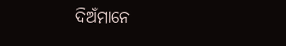ଦିଅଁମାନେ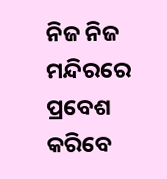ନିଜ ନିଜ ମନ୍ଦିରରେ ପ୍ରବେଶ କରିବେ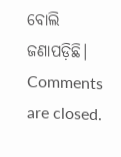ବୋଲି ଜଣାପଡ଼ିଛି।
Comments are closed.